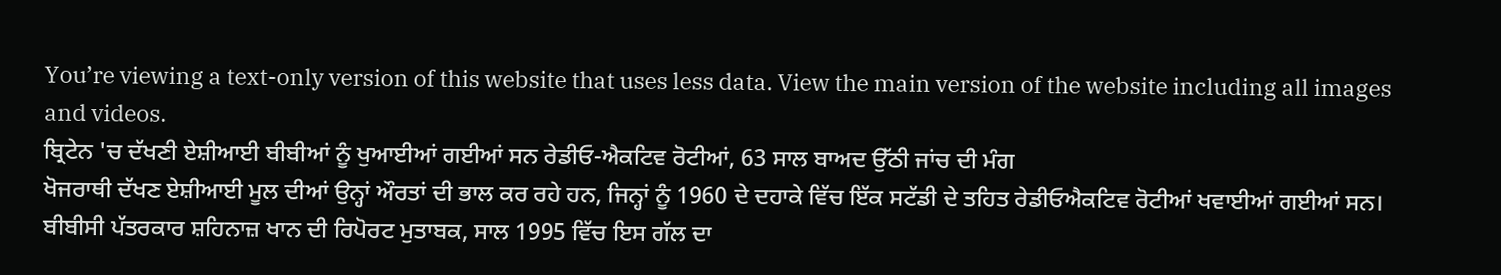You’re viewing a text-only version of this website that uses less data. View the main version of the website including all images and videos.
ਬ੍ਰਿਟੇਨ 'ਚ ਦੱਖਣੀ ਏਸ਼ੀਆਈ ਬੀਬੀਆਂ ਨੂੰ ਖੁਆਈਆਂ ਗਈਆਂ ਸਨ ਰੇਡੀਓ-ਐਕਟਿਵ ਰੋਟੀਆਂ, 63 ਸਾਲ ਬਾਅਦ ਉੱਠੀ ਜਾਂਚ ਦੀ ਮੰਗ
ਖੋਜਰਾਥੀ ਦੱਖਣ ਏਸ਼ੀਆਈ ਮੂਲ ਦੀਆਂ ਉਨ੍ਹਾਂ ਔਰਤਾਂ ਦੀ ਭਾਲ ਕਰ ਰਹੇ ਹਨ, ਜਿਨ੍ਹਾਂ ਨੂੰ 1960 ਦੇ ਦਹਾਕੇ ਵਿੱਚ ਇੱਕ ਸਟੱਡੀ ਦੇ ਤਹਿਤ ਰੇਡੀਓਐਕਟਿਵ ਰੋਟੀਆਂ ਖਵਾਈਆਂ ਗਈਆਂ ਸਨ।
ਬੀਬੀਸੀ ਪੱਤਰਕਾਰ ਸ਼ਹਿਨਾਜ਼ ਖਾਨ ਦੀ ਰਿਪੋਰਟ ਮੁਤਾਬਕ, ਸਾਲ 1995 ਵਿੱਚ ਇਸ ਗੱਲ ਦਾ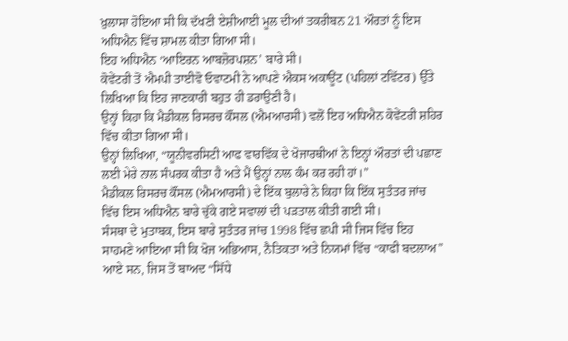ਖ਼ੁਲਾਸਾ ਹੋਇਆ ਸੀ ਕਿ ਦੱਖਣੀ ਏਸ਼ੀਆਈ ਮੂਲ ਦੀਆਂ ਤਕਰੀਬਨ 21 ਔਰਤਾਂ ਨੂੰ ਇਸ ਅਧਿਐਨ ਵਿੱਚ ਸ਼ਾਮਲ ਕੀਤਾ ਗਿਆ ਸੀ।
ਇਹ ਅਧਿਐਨ ‘ਆਇਰਨ ਆਬਜ਼ੋਰਪਸ਼ਨ’ ਬਾਰੇ ਸੀ।
ਕੋਵੇਂਟਰੀ ਤੋਂ ਐਮਪੀ ਤਾਈਵੋ ਓਵਾਟਮੀ ਨੇ ਆਪਣੇ ਐਕਸ ਅਕਾਊਂਟ (ਪਹਿਲਾਂ ਟਵਿੱਟਰ) ਉੱਤੇ ਲਿਖਿਆ ਕਿ ਇਹ ਜਾਣਕਾਰੀ ਬਹੁਤ ਹੀ ਡਰਾਉਣੀ ਹੈ।
ਉਨ੍ਹਾਂ ਕਿਹਾ ਕਿ ਮੈਡੀਕਲ ਰਿਸਰਚ ਕੌਂਸਲ (ਐਮਆਰਸੀ) ਵਲੋਂ ਇਹ ਅਧਿਐਨ ਕੋਵੇਂਟਰੀ ਸ਼ਹਿਰ ਵਿੱਚ ਕੀਤਾ ਗਿਆ ਸੀ।
ਉਨ੍ਹਾਂ ਲਿਖਿਆ, “ਯੂਨੀਵਰਸਿਟੀ ਆਫ ਵਾਰਵਿੱਕ ਦੇ ਖੋਜਾਰਥੀਆਂ ਨੇ ਇਨ੍ਹਾਂ ਔਰਤਾਂ ਦੀ ਪਛਾਣ ਲਈ ਮੇਰੇ ਨਾਲ ਸੰਪਰਕ ਕੀਤਾ ਹੈ ਅਤੇ ਮੈਂ ਉਨ੍ਹਾਂ ਨਾਲ ਕੰਮ ਕਰ ਰਹੀ ਹਾਂ।”
ਮੈਡੀਕਲ ਰਿਸਰਚ ਕੌਂਸਲ (ਐਮਆਰਸੀ) ਦੇ ਇੱਕ ਬੁਲਾਰੇ ਨੇ ਕਿਹਾ ਕਿ ਇੱਕ ਸੁਤੰਤਰ ਜਾਂਚ ਵਿੱਚ ਇਸ ਅਧਿਐਨ ਬਾਰੇ ਚੁੱਕੇ ਗਏ ਸਵਾਲਾਂ ਦੀ ਪੜਤਾਲ ਕੀਤੀ ਗਈ ਸੀ।
ਸੰਸਥਾ ਦੇ ਮੁਤਾਬਕ, ਇਸ ਬਾਰੇ ਸੁਤੰਤਰ ਜਾਂਚ 1998 ਵਿੱਚ ਛਪੀ ਸੀ ਜਿਸ ਵਿੱਚ ਇਹ ਸਾਹਮਣੇ ਆਇਆ ਸੀ ਕਿ ਖੋਜ ਅਭਿਆਸ, ਨੈਤਿਕਤਾ ਅਤੇ ਨਿਯਮਾਂ ਵਿੱਚ “ਕਾਫੀ ਬਦਲਾਅ” ਆਏ ਸਨ, ਜਿਸ ਤੋਂ ਬਾਅਦ “ਸਿੱਧੇ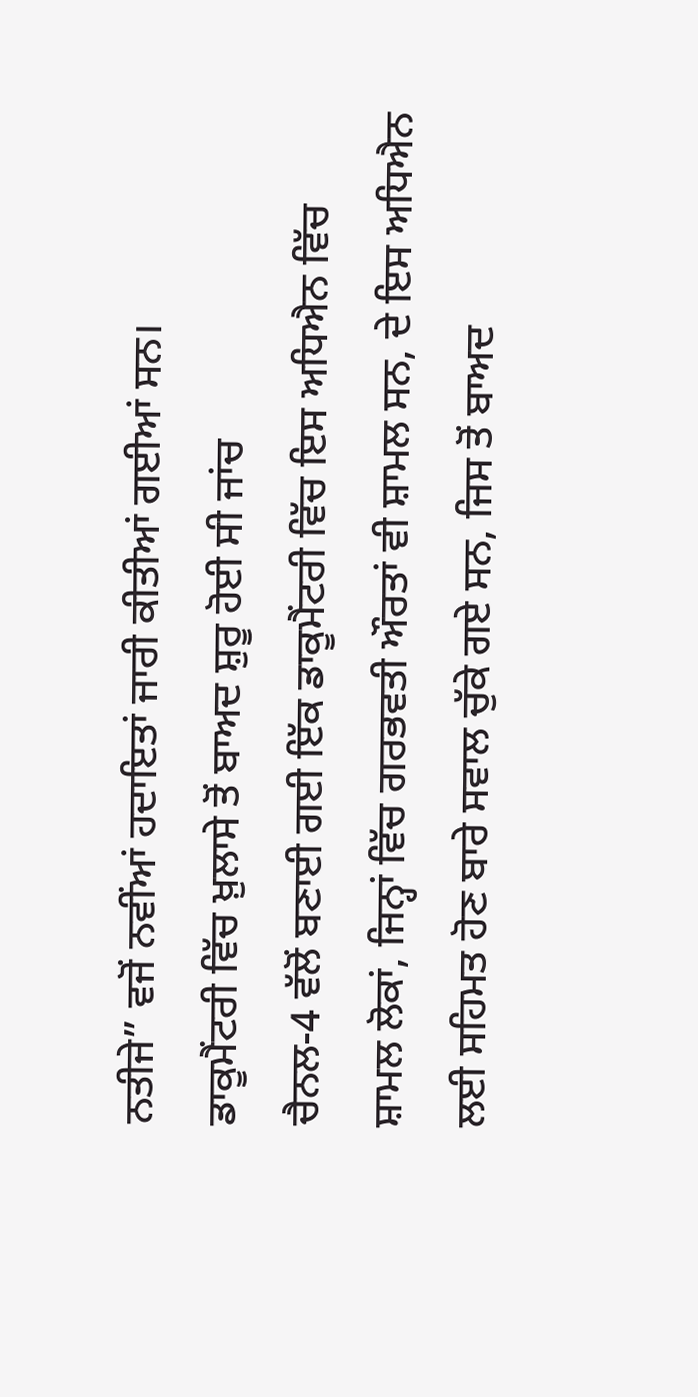ਨਤੀਜੇ” ਵਜੋਂ ਨਵੀਂਆਂ ਹਦਾਇਤਾਂ ਜਾਰੀ ਕੀਤੀਆਂ ਗਈਆਂ ਸਨ।
ਡਾਕੂਮੈਂਟਰੀ ਵਿੱਚ ਖ਼ੁਲਾਸੇ ਤੋਂ ਬਾਅਦ ਸ਼ੁਰੂ ਹੋਈ ਸੀ ਜਾਂਚ
ਚੈਨਲ-4 ਵੱਲੋਂ ਬਣਾਈ ਗਈ ਇੱਕ ਡਾਕੂਮੈਂਟਰੀ ਵਿੱਚ ਇਸ ਅਧਿਐਨ ਵਿੱਚ ਸ਼ਾਮਲ ਲੋਕਾਂ, ਜਿਨ੍ਹਾਂ ਵਿੱਚ ਗਰਭਵਤੀ ਔਰਤਾਂ ਵੀ ਸ਼ਾਮਲ ਸਨ, ਦੇ ਇਸ ਅਧਿਐਨ ਲਈ ਸਹਿਮਤ ਹੋਣ ਬਾਰੇ ਸਵਾਲ ਚੁੱਕੇ ਗਏ ਸਨ, ਜਿਸ ਤੋਂ ਬਾਅਦ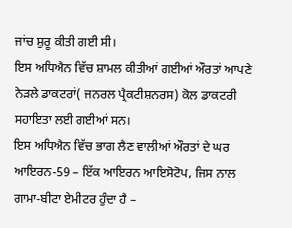ਜਾਂਚ ਸ਼ੁਰੂ ਕੀਤੀ ਗਈ ਸੀ।
ਇਸ ਅਧਿਐਨ ਵਿੱਚ ਸ਼ਾਮਲ ਕੀਤੀਆਂ ਗਈਆਂ ਔਰਤਾਂ ਆਪਣੇ ਨੇੜਲੇ ਡਾਕਟਰਾਂ( ਜਨਰਲ ਪ੍ਰੈਕਟੀਸ਼ਨਰਸ) ਕੋਲ ਡਾਕਟਰੀ ਸਹਾਇਤਾ ਲਈ ਗਈਆਂ ਸਨ।
ਇਸ ਅਧਿਐਨ ਵਿੱਚ ਭਾਗ ਲੈਣ ਵਾਲੀਆਂ ਔਰਤਾਂ ਦੇ ਘਰ ਆਇਰਨ-59 – ਇੱਕ ਆਇਰਨ ਆਇਸੋਟੋਪ, ਜਿਸ ਨਾਲ ਗਾਮਾ-ਬੀਟਾ ਏਮੀਟਰ ਹੁੰਦਾ ਹੈ –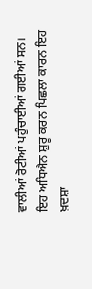ਵਾਲੀਆਂ ਰੋਟੀਆਂ ਪਹੁੰਚਾਈਆਂ ਗਈਆਂ ਸਨ।
ਇਹ ਅਧਿਐਨ ਸ਼ੁਰੂ ਕਰਨ ਪਿਛਲਾ ਕਾਰਨ ਇਹ ਖ਼ਦਸ਼ਾ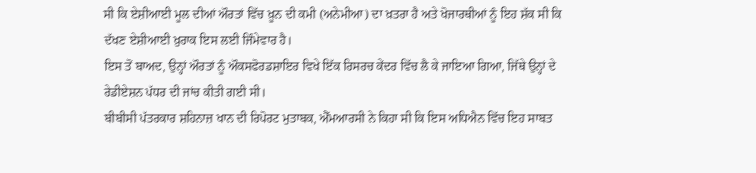ਸੀ ਕਿ ਏਸ਼ੀਆਈ ਮੂਲ ਦੀਆਂ ਔਰਤਾਂ ਵਿੱਚ ਖ਼ੂਨ ਦੀ ਕਮੀ (ਅਨੇਮੀਆ) ਦਾ ਖ਼ਤਰਾ ਹੈ ਅਤੇ ਖੋਜਾਰਥੀਆਂ ਨੂੰ ਇਹ ਸ਼ੱਕ ਸੀ ਕਿ ਦੱਖਣ ਏਸ਼ੀਆਈ ਖ਼ੁਰਾਕ ਇਸ ਲਈ ਜਿੰਮੇਵਾਰ ਹੈ।
ਇਸ ਤੋਂ ਬਾਅਦ, ਉਨ੍ਹਾਂ ਔਰਤਾਂ ਨੂੰ ਔਕਸਫੋਰਡਸ਼ਾਇਰ ਵਿਖੇ ਇੱਕ ਰਿਸਰਚ ਕੇਂਦਰ ਵਿੱਚ ਲੈ ਕੇ ਜਾਇਆ ਗਿਆ, ਜਿੱਥੇ ਉਨ੍ਹਾਂ ਦੇ ਰੇਡੀਏਸ਼ਨ ਪੱਧਰ ਦੀ ਜਾਂਚ ਕੀਤੀ ਗਈ ਸੀ।
ਬੀਬੀਸੀ ਪੱਤਰਕਾਰ ਸ਼ਹਿਨਾਜ਼ ਖਾਨ ਦੀ ਰਿਪੋਰਟ ਮੁਤਾਬਕ, ਐੱਮਆਰਸੀ ਨੇ ਕਿਹਾ ਸੀ ਕਿ ਇਸ ਅਧਿਐਨ ਵਿੱਚ ਇਹ ਸਾਬਤ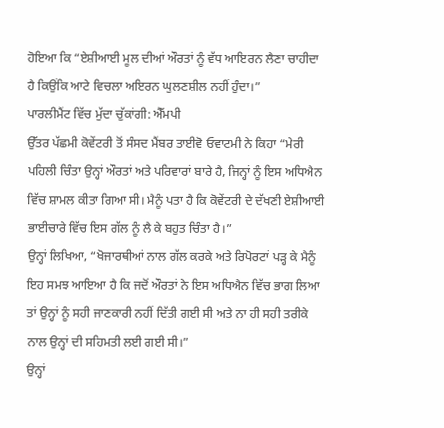ਹੋਇਆ ਕਿ “ਏਸ਼ੀਆਈ ਮੂਲ ਦੀਆਂ ਔਰਤਾਂ ਨੂੰ ਵੱਧ ਆਇਰਨ ਲੈਣਾ ਚਾਹੀਦਾ ਹੈ ਕਿਉਂਕਿ ਆਟੇ ਵਿਚਲਾ ਅਇਰਨ ਘੁਲਣਸ਼ੀਲ ਨਹੀਂ ਹੁੰਦਾ।”
ਪਾਰਲੀਮੈਂਟ ਵਿੱਚ ਮੁੱਦਾ ਚੁੱਕਾਂਗੀ: ਐੱਮਪੀ
ਉੱਤਰ ਪੱਛਮੀ ਕੋਵੇਂਟਰੀ ਤੋਂ ਸੰਸਦ ਮੈਂਬਰ ਤਾਈਵੋ ਓਵਾਟਮੀ ਨੇ ਕਿਹਾ “ਮੇਰੀ ਪਹਿਲੀ ਚਿੰਤਾ ਉਨ੍ਹਾਂ ਔਰਤਾਂ ਅਤੇ ਪਰਿਵਾਰਾਂ ਬਾਰੇ ਹੈ, ਜਿਨ੍ਹਾਂ ਨੂੰ ਇਸ ਅਧਿਐਨ ਵਿੱਚ ਸ਼ਾਮਲ ਕੀਤਾ ਗਿਆ ਸੀ। ਮੈਨੂੰ ਪਤਾ ਹੈ ਕਿ ਕੋਵੇਂਟਰੀ ਦੇ ਦੱਖਣੀ ਏਸ਼ੀਆਈ ਭਾਈਚਾਰੇ ਵਿੱਚ ਇਸ ਗੱਲ ਨੂੰ ਲੈ ਕੇ ਬਹੁਤ ਚਿੰਤਾ ਹੈ।”
ਉਨ੍ਹਾਂ ਲਿਖਿਆ, “ਖੋਜਾਰਥੀਆਂ ਨਾਲ ਗੱਲ ਕਰਕੇ ਅਤੇ ਰਿਪੋਰਟਾਂ ਪੜ੍ਹ ਕੇ ਮੈਨੂੰ ਇਹ ਸਮਝ ਆਇਆ ਹੈ ਕਿ ਜਦੋਂ ਔਰਤਾਂ ਨੇ ਇਸ ਅਧਿਐਨ ਵਿੱਚ ਭਾਗ ਲਿਆ ਤਾਂ ਉਨ੍ਹਾਂ ਨੂੰ ਸਹੀ ਜਾਣਕਾਰੀ ਨਹੀਂ ਦਿੱਤੀ ਗਈ ਸੀ ਅਤੇ ਨਾ ਹੀ ਸਹੀ ਤਰੀਕੇ ਨਾਲ ਉਨ੍ਹਾਂ ਦੀ ਸਹਿਮਤੀ ਲਈ ਗਈ ਸੀ।”
ਉਨ੍ਹਾਂ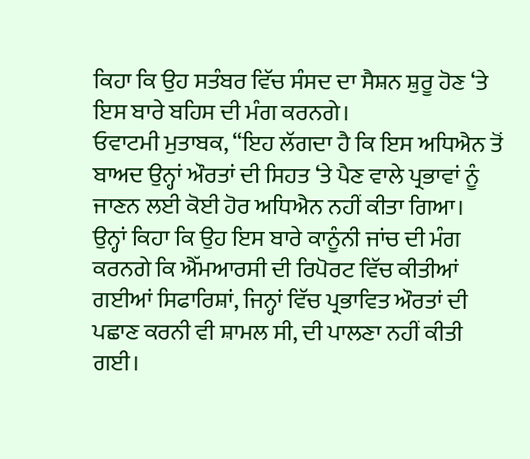ਕਿਹਾ ਕਿ ਉਹ ਸਤੰਬਰ ਵਿੱਚ ਸੰਸਦ ਦਾ ਸੈਸ਼ਨ ਸ਼ੁਰੂ ਹੋਣ ‘ਤੇ ਇਸ ਬਾਰੇ ਬਹਿਸ ਦੀ ਮੰਗ ਕਰਨਗੇ।
ਓਵਾਟਮੀ ਮੁਤਾਬਕ, “ਇਹ ਲੱਗਦਾ ਹੈ ਕਿ ਇਸ ਅਧਿਐਨ ਤੋਂ ਬਾਅਦ ਉਨ੍ਹਾਂ ਔਰਤਾਂ ਦੀ ਸਿਹਤ ‘ਤੇ ਪੈਣ ਵਾਲੇ ਪ੍ਰਭਾਵਾਂ ਨੂੰ ਜਾਣਨ ਲਈ ਕੋਈ ਹੋਰ ਅਧਿਐਨ ਨਹੀਂ ਕੀਤਾ ਗਿਆ।
ਉਨ੍ਹਾਂ ਕਿਹਾ ਕਿ ਉਹ ਇਸ ਬਾਰੇ ਕਾਨੂੰਨੀ ਜਾਂਚ ਦੀ ਮੰਗ ਕਰਨਗੇ ਕਿ ਐੱਮਆਰਸੀ ਦੀ ਰਿਪੋਰਟ ਵਿੱਚ ਕੀਤੀਆਂ ਗਈਆਂ ਸਿਫਾਰਿਸ਼ਾਂ, ਜਿਨ੍ਹਾਂ ਵਿੱਚ ਪ੍ਰਭਾਵਿਤ ਔਰਤਾਂ ਦੀ ਪਛਾਣ ਕਰਨੀ ਵੀ ਸ਼ਾਮਲ ਸੀ, ਦੀ ਪਾਲਣਾ ਨਹੀਂ ਕੀਤੀ ਗਈ।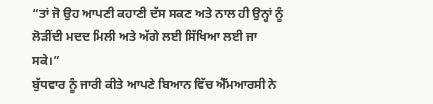“ਤਾਂ ਜੋ ਉਹ ਆਪਣੀ ਕਹਾਣੀ ਦੱਸ ਸਕਣ ਅਤੇ ਨਾਲ ਹੀ ਉਨ੍ਹਾਂ ਨੂੰ ਲੋੜੀਂਦੀ ਮਦਦ ਮਿਲੀ ਅਤੇ ਅੱਗੇ ਲਈ ਸਿੱਖਿਆ ਲਈ ਜਾ ਸਕੇ।”
ਬੁੱਧਵਾਰ ਨੂੰ ਜਾਰੀ ਕੀਤੇ ਆਪਣੇ ਬਿਆਨ ਵਿੱਚ ਐੱਮਆਰਸੀ ਨੇ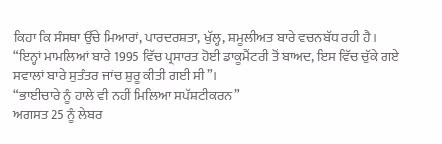ਕਿਹਾ ਕਿ ਸੰਸਥਾ ਉੱਚੇ ਮਿਆਰਾਂ, ਪਾਰਦਰਸ਼ਤਾ, ਖੁੱਲ੍ਹ, ਸ਼ਮੂਲੀਅਤ ਬਾਰੇ ਵਚਨਬੱਧ ਰਹੀ ਹੈ।
“ਇਨ੍ਹਾਂ ਮਾਮਲਿਆਂ ਬਾਰੇ 1995 ਵਿੱਚ ਪ੍ਰਸਾਰਤ ਹੋਈ ਡਾਕੂਮੈਂਟਰੀ ਤੋਂ ਬਾਅਦ, ਇਸ ਵਿੱਚ ਚੁੱਕੇ ਗਏ ਸਵਾਲਾਂ ਬਾਰੇ ਸੁਤੰਤਰ ਜਾਂਚ ਸ਼ੁਰੂ ਕੀਤੀ ਗਈ ਸੀ”।
“ਭਾਈਚਾਰੇ ਨੂੰ ਹਾਲੇ ਵੀ ਨਹੀਂ ਮਿਲਿਆ ਸਪੱਸ਼ਟੀਕਰਨ”
ਅਗਸਤ 25 ਨੂੰ ਲੇਬਰ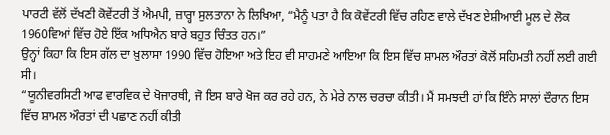ਪਾਰਟੀ ਵੱਲੋਂ ਦੱਖਣੀ ਕੋਵੇਂਟਰੀ ਤੋਂ ਐਮਪੀ, ਜ਼ਾਰ੍ਹਾ ਸੁਲਤਾਨਾ ਨੇ ਲਿਖਿਆ, “ਮੈਨੂੰ ਪਤਾ ਹੈ ਕਿ ਕੋਵੇਂਟਰੀ ਵਿੱਚ ਰਹਿਣ ਵਾਲੇ ਦੱਖਣ ਏਸ਼ੀਆਈ ਮੂਲ ਦੇ ਲੋਕ 1960ਵਿਆਂ ਵਿੱਚ ਹੋਏ ਇੱਕ ਅਧਿਐਨ ਬਾਰੇ ਬਹੁਤ ਚਿੰਤਤ ਹਨ।”
ਉਨ੍ਹਾਂ ਕਿਹਾ ਕਿ ਇਸ ਗੱਲ ਦਾ ਖ਼ੁਲਾਸਾ 1990 ਵਿੱਚ ਹੋਇਆ ਅਤੇ ਇਹ ਵੀ ਸਾਹਮਣੇ ਆਇਆ ਕਿ ਇਸ ਵਿੱਚ ਸ਼ਾਮਲ ਔਰਤਾਂ ਕੋਲੋਂ ਸਹਿਮਤੀ ਨਹੀਂ ਲਈ ਗਈ ਸੀ।
“ਯੂਨੀਵਰਸਿਟੀ ਆਫ ਵਾਰਵਿਕ ਦੇ ਖੋਜਾਰਥੀ, ਜੋ ਇਸ ਬਾਰੇ ਖੋਜ ਕਰ ਰਹੇ ਹਨ, ਨੇ ਮੇਰੇ ਨਾਲ ਚਰਚਾ ਕੀਤੀ। ਮੈਂ ਸਮਝਦੀ ਹਾਂ ਕਿ ਇੰਨੇ ਸਾਲਾਂ ਦੌਰਾਨ ਇਸ ਵਿੱਚ ਸ਼ਾਮਲ ਔਰਤਾਂ ਦੀ ਪਛਾਣ ਨਹੀਂ ਕੀਤੀ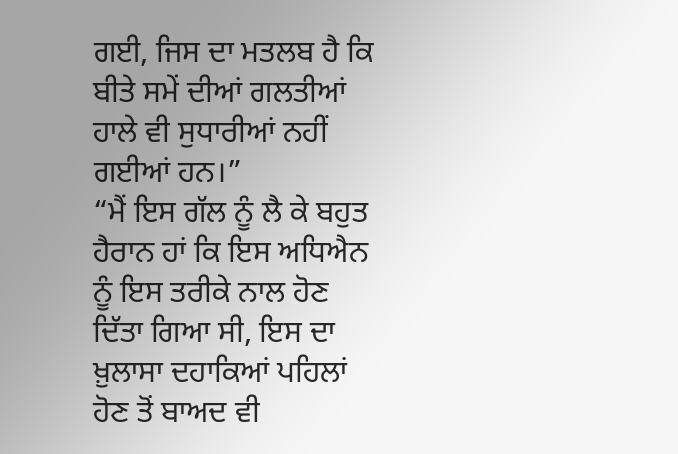ਗਈ, ਜਿਸ ਦਾ ਮਤਲਬ ਹੈ ਕਿ ਬੀਤੇ ਸਮੇਂ ਦੀਆਂ ਗਲਤੀਆਂ ਹਾਲੇ ਵੀ ਸੁਧਾਰੀਆਂ ਨਹੀਂ ਗਈਆਂ ਹਨ।”
“ਮੈਂ ਇਸ ਗੱਲ ਨੂੰ ਲੈ ਕੇ ਬਹੁਤ ਹੈਰਾਨ ਹਾਂ ਕਿ ਇਸ ਅਧਿਐਨ ਨੂੰ ਇਸ ਤਰੀਕੇ ਨਾਲ ਹੋਣ ਦਿੱਤਾ ਗਿਆ ਸੀ, ਇਸ ਦਾ ਖ਼ੁਲਾਸਾ ਦਹਾਕਿਆਂ ਪਹਿਲਾਂ ਹੋਣ ਤੋਂ ਬਾਅਦ ਵੀ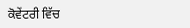ਕੋਵੇਂਟਰੀ ਵਿੱਚ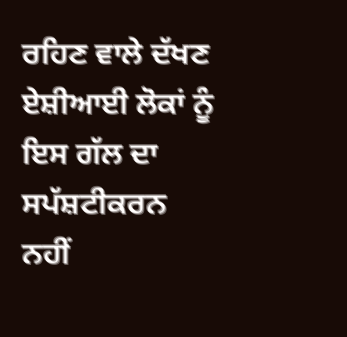ਰਹਿਣ ਵਾਲੇ ਦੱਖਣ ਏਸ਼ੀਆਈ ਲੋਕਾਂ ਨੂੰ ਇਸ ਗੱਲ ਦਾ ਸਪੱਸ਼ਟੀਕਰਨ ਨਹੀਂ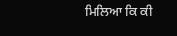ਮਿਲਿਆ ਕਿ ਕੀ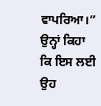ਵਾਪਰਿਆ।”
ਉਨ੍ਹਾਂ ਕਿਹਾ ਕਿ ਇਸ ਲਈ ਉਹ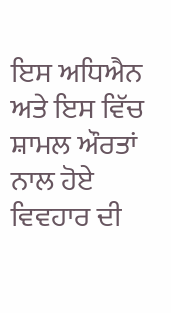ਇਸ ਅਧਿਐਨ ਅਤੇ ਇਸ ਵਿੱਚ ਸ਼ਾਮਲ ਔਰਤਾਂ ਨਾਲ ਹੋਏ ਵਿਵਹਾਰ ਦੀ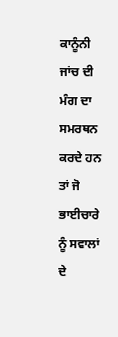ਕਾਨੂੰਨੀ ਜਾਂਚ ਦੀ ਮੰਗ ਦਾ ਸਮਰਥਨ ਕਰਦੇ ਹਨ ਤਾਂ ਜੋ ਭਾਈਚਾਰੇ ਨੂੰ ਸਵਾਲਾਂ ਦੇ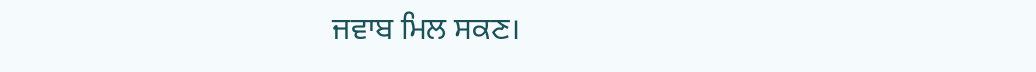ਜਵਾਬ ਮਿਲ ਸਕਣ।